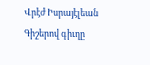Վրէժ Իսրայէլեան
Գիշերով գիւղը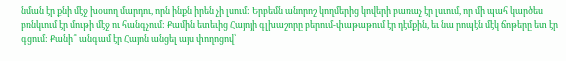նման էր քնի մէջ խօսող մարդու, որն ինքն իրեն չի լսում: Երբեմն անորոշ կողմերից կովերի բառաչ էր լսւում, որ մի պահ կարծես բռնկւում էր մութի մէջ ու հանգչում: Քամին ետեւից Հայոյի գլխաշորը բերում-փաթաթում էր դէմքին, եւ նա րոպէն մէկ ճոթերը ետ էր գցում: Քանի՞ անգամ էր Հայոն անցել այս փողոցով՝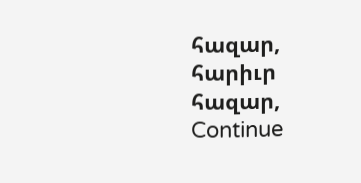հազար, հարիւր հազար, Continue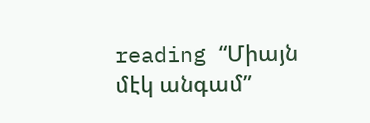reading “Միայն մէկ անգամ”